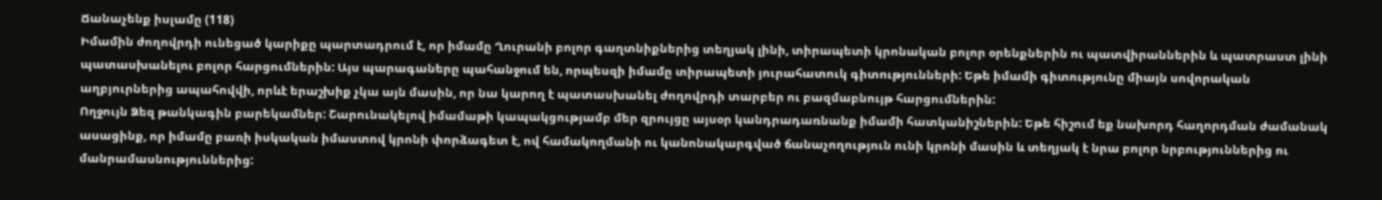Ճանաչենք իսլամը (118)
Իմամին ժողովրդի ունեցած կարիքը պարտադրում է, որ իմամը Ղուրանի բոլոր գաղտնիքներից տեղյակ լինի, տիրապետի կրոնական բոլոր օրենքներին ու պատվիրաններին և պատրաստ լինի պատասխանելու բոլոր հարցումներին: Այս պարագաները պահանջում են, որպեսզի իմամը տիրապետի յուրահատուկ գիտությունների: Եթե իմամի գիտությունը միայն սովորական աղբյուրներից ապահովվի, որևէ երաշխիք չկա այն մասին, որ նա կարող է պատասխանել ժողովրդի տարբեր ու բազմաբնույթ հարցումներին:
Ողջույն Ձեզ թանկագին բարեկամներ: Շարունակելով իմամաթի կապակցությամբ մեր զրույցը այսօր կանդրադառնանք իմամի հատկանիշներին: Եթե հիշում եք նախորդ հաղորդման ժամանակ ասացինք, որ իմամը բառի իսկական իմաստով կրոնի փորձագետ է, ով համակողմանի ու կանոնակարգված ճանաչողություն ունի կրոնի մասին և տեղյակ է նրա բոլոր նրբություններից ու մանրամասնություններից: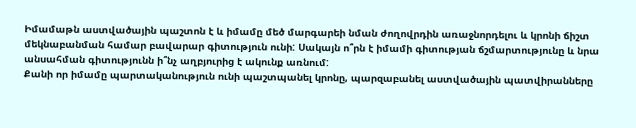Իմամաթն աստվածային պաշտոն է և իմամը մեծ մարգարեի նման ժողովրդին առաջնորդելու և կրոնի ճիշտ մեկնաբանման համար բավարար գիտություն ունի: Սակայն ո՞րն է իմամի գիտության ճշմարտությունը և նրա անսահման գիտությունն ի՞նչ աղբյուրից է ակունք առնում:
Քանի որ իմամը պարտականություն ունի պաշտպանել կրոնը, պարզաբանել աստվածային պատվիրանները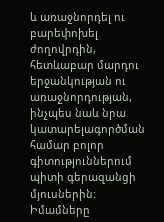և առաջնորդել ու բարեփոխել ժողովրդին, հետևաբար մարդու երջանկության ու առաջնորդության, ինչպես նաև նրա կատարելագործման համար բոլոր գիտություններում պիտի գերազանցի մյուսներին:
Իմամները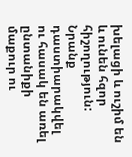խելացի և ուշիմ են և ունեն հզոր հիշողություն: Նրանք դաստիարակվել ու հասակ են առել ընտանիքի մաքուր ու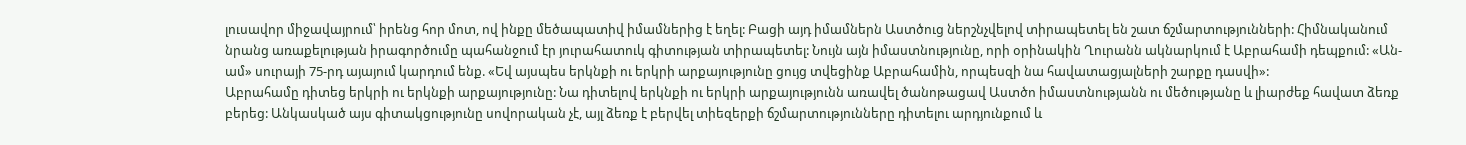լուսավոր միջավայրում՝ իրենց հոր մոտ, ով ինքը մեծապատիվ իմամներից է եղել: Բացի այդ իմամներն Աստծուց ներշնչվելով տիրապետել են շատ ճշմարտությունների: Հիմնականում նրանց առաքելության իրագործումը պահանջում էր յուրահատուկ գիտության տիրապետել: Նույն այն իմաստնությունը, որի օրինակին Ղուրանն ակնարկում է Աբրահամի դեպքում: «Ան-ամ» սուրայի 75-րդ այայում կարդում ենք. «Եվ այսպես երկնքի ու երկրի արքայությունը ցույց տվեցինք Աբրահամին, որպեսզի նա հավատացյալների շարքը դասվի»:
Աբրահամը դիտեց երկրի ու երկնքի արքայությունը: Նա դիտելով երկնքի ու երկրի արքայությունն առավել ծանոթացավ Աստծո իմաստնությանն ու մեծությանը և լիարժեք հավատ ձեռք բերեց: Անկասկած այս գիտակցությունը սովորական չէ, այլ ձեռք է բերվել տիեզերքի ճշմարտությունները դիտելու արդյունքում և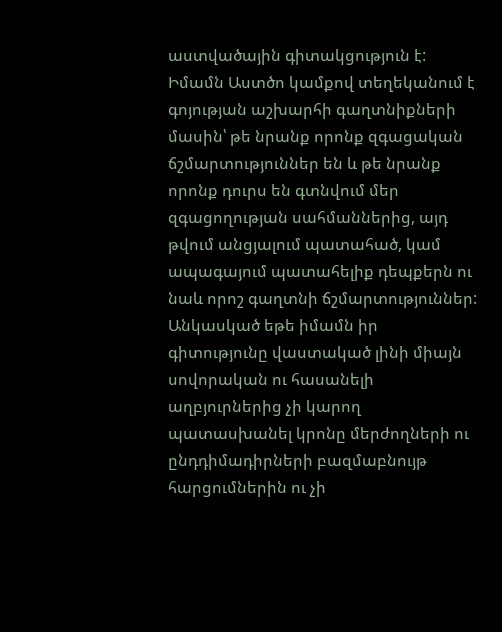աստվածային գիտակցություն է: Իմամն Աստծո կամքով տեղեկանում է գոյության աշխարհի գաղտնիքների մասին՝ թե նրանք որոնք զգացական ճշմարտություններ են և թե նրանք որոնք դուրս են գտնվում մեր զգացողության սահմաններից, այդ թվում անցյալում պատահած, կամ ապագայում պատահելիք դեպքերն ու նաև որոշ գաղտնի ճշմարտություններ:
Անկասկած եթե իմամն իր գիտությունը վաստակած լինի միայն սովորական ու հասանելի աղբյուրներից չի կարող պատասխանել կրոնը մերժողների ու ընդդիմադիրների բազմաբնույթ հարցումներին ու չի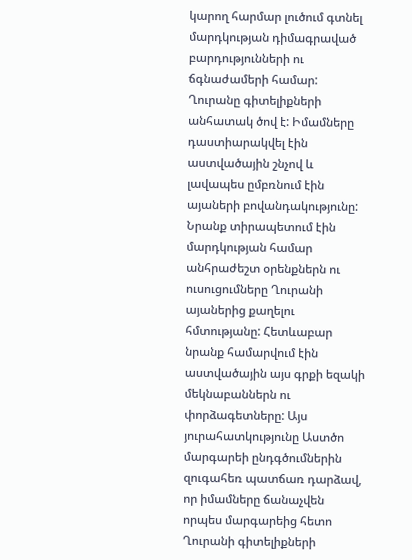կարող հարմար լուծում գտնել մարդկության դիմագրաված բարդությունների ու ճգնաժամերի համար:
Ղուրանը գիտելիքների անհատակ ծով է: Իմամները դաստիարակվել էին աստվածային շնչով և լավապես ըմբռնում էին այաների բովանդակությունը: Նրանք տիրապետում էին մարդկության համար անհրաժեշտ օրենքներն ու ուսուցումները Ղուրանի այաներից քաղելու հմտությանը: Հետևաբար նրանք համարվում էին աստվածային այս գրքի եզակի մեկնաբաններն ու փորձագետները: Այս յուրահատկությունը Աստծո մարգարեի ընդգծումներին զուգահեռ պատճառ դարձավ, որ իմամները ճանաչվեն որպես մարգարեից հետո Ղուրանի գիտելիքների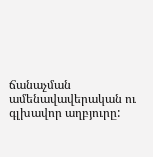ճանաչման ամենավավերական ու գլխավոր աղբյուրը: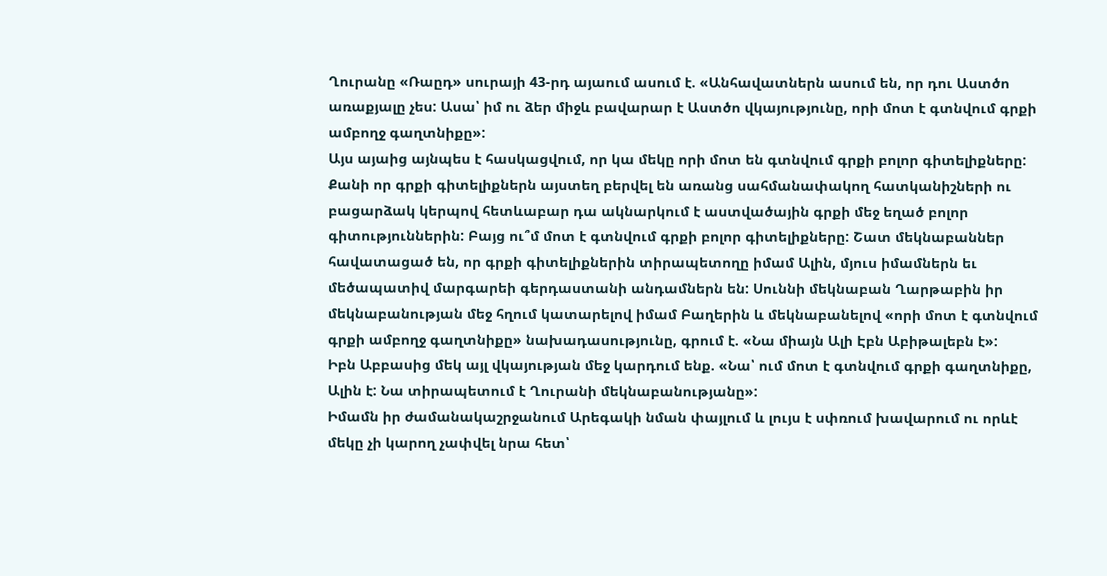Ղուրանը «Ռաըդ» սուրայի 43-րդ այաում ասում է. «Անհավատներն ասում են, որ դու Աստծո առաքյալը չես: Ասա՝ իմ ու ձեր միջև բավարար է Աստծո վկայությունը, որի մոտ է գտնվում գրքի ամբողջ գաղտնիքը»:
Այս այաից այնպես է հասկացվում, որ կա մեկը որի մոտ են գտնվում գրքի բոլոր գիտելիքները: Քանի որ գրքի գիտելիքներն այստեղ բերվել են առանց սահմանափակող հատկանիշների ու բացարձակ կերպով հետևաբար դա ակնարկում է աստվածային գրքի մեջ եղած բոլոր գիտություններին: Բայց ու՞մ մոտ է գտնվում գրքի բոլոր գիտելիքները: Շատ մեկնաբաններ հավատացած են, որ գրքի գիտելիքներին տիրապետողը իմամ Ալին, մյուս իմամներն եւ մեծապատիվ մարգարեի գերդաստանի անդամներն են: Սուննի մեկնաբան Ղարթաբին իր մեկնաբանության մեջ հղում կատարելով իմամ Բաղերին և մեկնաբանելով «որի մոտ է գտնվում գրքի ամբողջ գաղտնիքը» նախադասությունը, գրում է. «Նա միայն Ալի Էբն Աբիթալեբն է»:
Իբն Աբբասից մեկ այլ վկայության մեջ կարդում ենք. «Նա՝ ում մոտ է գտնվում գրքի գաղտնիքը, Ալին է: Նա տիրապետում է Ղուրանի մեկնաբանությանը»:
Իմամն իր ժամանակաշրջանում Արեգակի նման փայլում և լույս է սփռում խավարում ու որևէ մեկը չի կարող չափվել նրա հետ՝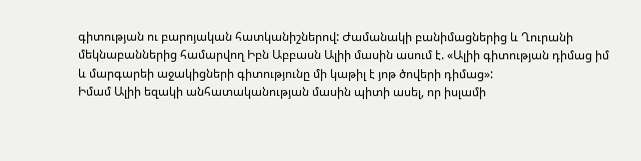գիտության ու բարոյական հատկանիշներով: Ժամանակի բանիմացներից և Ղուրանի մեկնաբաններից համարվող Իբն Աբբասն Ալիի մասին ասում է. «Ալիի գիտության դիմաց իմ և մարգարեի աջակիցների գիտությունը մի կաթիլ է յոթ ծովերի դիմաց»:
Իմամ Ալիի եզակի անհատականության մասին պիտի ասել, որ իսլամի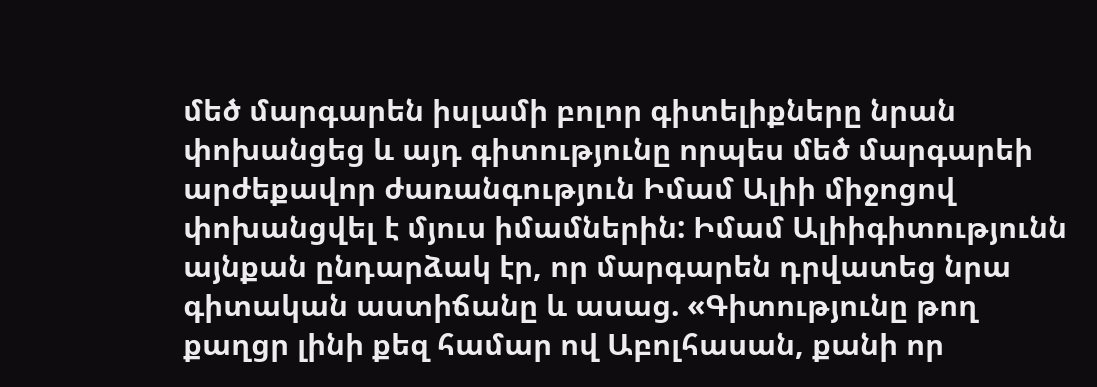մեծ մարգարեն իսլամի բոլոր գիտելիքները նրան փոխանցեց և այդ գիտությունը որպես մեծ մարգարեի արժեքավոր ժառանգություն Իմամ Ալիի միջոցով փոխանցվել է մյուս իմամներին: Իմամ Ալիիգիտությունն այնքան ընդարձակ էր, որ մարգարեն դրվատեց նրա գիտական աստիճանը և ասաց. «Գիտությունը թող քաղցր լինի քեզ համար ով Աբոլհասան, քանի որ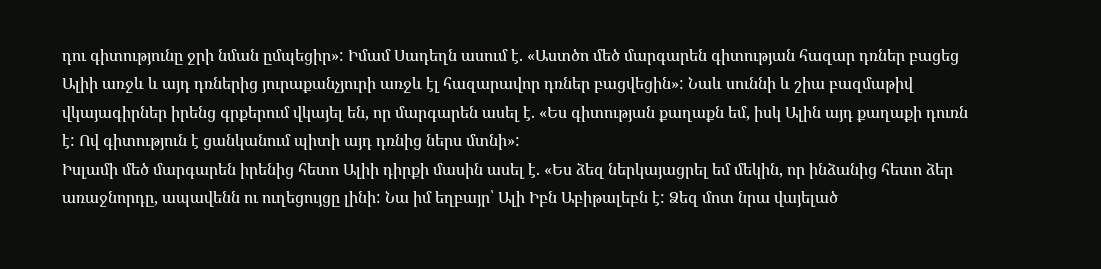դու գիտությունը ջրի նման ըմպեցիր»: Իմամ Սադեղն ասում է. «Աստծո մեծ մարգարեն գիտության հազար դռներ բացեց Ալիի առջև և այդ դռներից յուրաքանչյուրի առջև էլ հազարավոր դռներ բացվեցին»: Նաև սուննի և շիա բազմաթիվ վկայագիրներ իրենց գրքերում վկայել են, որ մարգարեն ասել է. «Ես գիտության քաղաքն եմ, իսկ Ալին այդ քաղաքի դուռն է: Ով գիտություն է ցանկանում պիտի այդ դռնից ներս մտնի»:
Իսլամի մեծ մարգարեն իրենից հետո Ալիի դիրքի մասին ասել է. «Ես ձեզ ներկայացրել եմ մեկին, որ ինձանից հետո ձեր առաջնորդը, ապավենն ու ուղեցույցը լինի: Նա իմ եղբայր՝ Ալի Իբն Աբիթալեբն է: Ձեզ մոտ նրա վայելած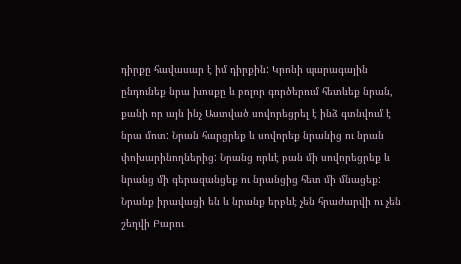դիրքը հավասար է իմ դիրքին: Կրոնի պարագային ընդունեք նրա խոսքը և բոլոր գործերում հետևեք նրան, քանի որ այն ինչ Աստված սովորեցրել է ինձ գտնվում է նրա մոտ: Նրան հարցրեք և սովորեք նրանից ու նրան փոխարինողներից: Նրանց որևէ բան մի սովորեցրեք և նրանց մի գերազանցեք ու նրանցից հետ մի մնացեք: Նրանք իրավացի են և նրանք երբևէ չեն հրաժարվի ու չեն շեղվի Բարու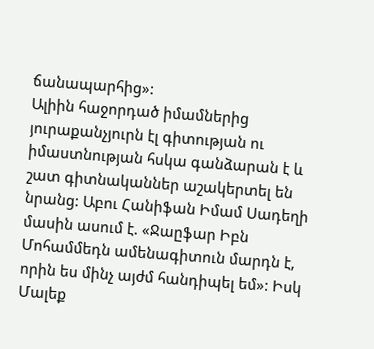ճանապարհից»:
Ալիին հաջորդած իմամներից յուրաքանչյուրն էլ գիտության ու իմաստնության հսկա գանձարան է և շատ գիտնականներ աշակերտել են նրանց: Աբու Հանիֆան Իմամ Սադեղի մասին ասում է. «Ջաըֆար Իբն Մոհամմեդն ամենագիտուն մարդն է, որին ես մինչ այժմ հանդիպել եմ»: Իսկ Մալեք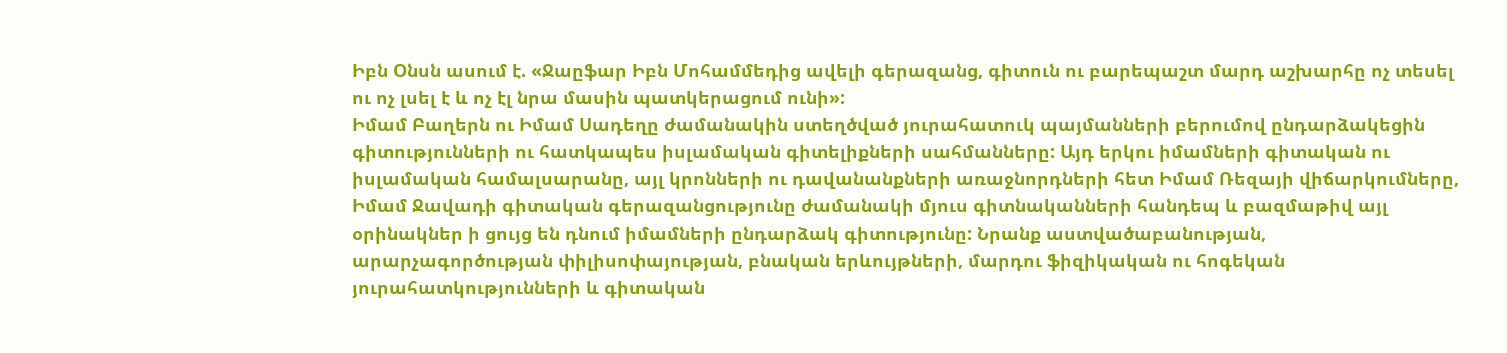Իբն Օնսն ասում է. «Ջաըֆար Իբն Մոհամմեդից ավելի գերազանց, գիտուն ու բարեպաշտ մարդ աշխարհը ոչ տեսել ու ոչ լսել է և ոչ էլ նրա մասին պատկերացում ունի»:
Իմամ Բաղերն ու Իմամ Սադեղը ժամանակին ստեղծված յուրահատուկ պայմանների բերումով ընդարձակեցին գիտությունների ու հատկապես իսլամական գիտելիքների սահմանները: Այդ երկու իմամների գիտական ու իսլամական համալսարանը, այլ կրոնների ու դավանանքների առաջնորդների հետ Իմամ Ռեզայի վիճարկումները, Իմամ Ջավադի գիտական գերազանցությունը ժամանակի մյուս գիտնականների հանդեպ և բազմաթիվ այլ օրինակներ ի ցույց են դնում իմամների ընդարձակ գիտությունը: Նրանք աստվածաբանության, արարչագործության փիլիսոփայության, բնական երևույթների, մարդու ֆիզիկական ու հոգեկան յուրահատկությունների և գիտական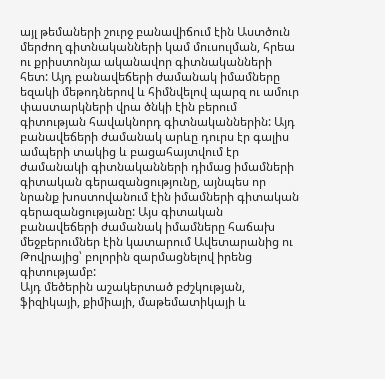այլ թեմաների շուրջ բանավիճում էին Աստծուն մերժող գիտնականների կամ մուսուլման, հրեա ու քրիստոնյա ականավոր գիտնականների հետ: Այդ բանավեճերի ժամանակ իմամները եզակի մեթոդներով և հիմնվելով պարզ ու ամուր փաստարկների վրա ծնկի էին բերում գիտության հավակնորդ գիտնականներին: Այդ բանավեճերի ժամանակ արևը դուրս էր գալիս ամպերի տակից և բացահայտվում էր ժամանակի գիտնականների դիմաց իմամների գիտական գերազանցությունը, այնպես որ նրանք խոստովանում էին իմամների գիտական գերազանցությանը: Այս գիտական բանավեճերի ժամանակ իմամները հաճախ մեջբերումներ էին կատարում Ավետարանից ու Թովրայից՝ բոլորին զարմացնելով իրենց գիտությամբ:
Այդ մեծերին աշակերտած բժշկության, ֆիզիկայի, քիմիայի, մաթեմատիկայի և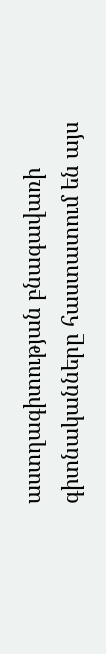աստղագիտության բնագավառի գիտնականները հաստատում են այս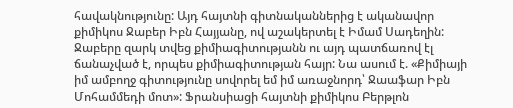հավակնությունը: Այդ հայտնի գիտնականներից է ականավոր քիմիկոս Ջաբեր Իբն Հայյանը, ով աշակերտել է Իմամ Սադեղին: Ջաբերը զարկ տվեց քիմիագիտությանն ու այդ պատճառով էլ ճանաչված է, որպես քիմիագիտության հայր: Նա ասում է. «Քիմիայի իմ ամբողջ գիտությունը սովորել եմ իմ առաջնորդ՝ Ջաաֆար Իբն Մոհամմեդի մոտ»: Ֆրանսիացի հայտնի քիմիկոս Բերթլոն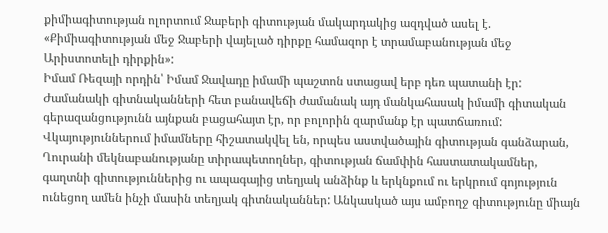քիմիագիտության ոլորտում Ջաբերի գիտության մակարդակից ազդված ասել է. «Քիմիագիտության մեջ Ջաբերի վայելած դիրքը համազոր է տրամաբանության մեջ Արիստոտելի դիրքին»:
Իմամ Ռեզայի որդին՝ Իմամ Ջավադը իմամի պաշտոն ստացավ երբ դեռ պատանի էր: Ժամանակի գիտնականների հետ բանավեճի ժամանակ այդ մանկահասակ իմամի գիտական գերազանցությունն այնքան բացահայտ էր, որ բոլորին զարմանք էր պատճառում: Վկայություններում իմամները հիշատակվել են, որպես աստվածային գիտության գանձարան, Ղուրանի մեկնաբանությանը տիրապետողներ, գիտության ճամփին հաստատակամներ, գաղտնի գիտություններից ու ապագայից տեղյակ անձինք և երկնքում ու երկրում գոյություն ունեցող ամեն ինչի մասին տեղյակ գիտնականներ: Անկասկած այս ամբողջ գիտությունը միայն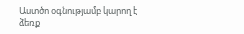Աստծո օգնությամբ կարող է ձեռք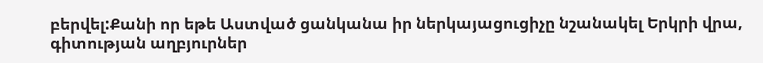բերվել:Քանի որ եթե Աստված ցանկանա իր ներկայացուցիչը նշանակել Երկրի վրա, գիտության աղբյուրներ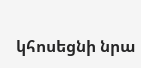կհոսեցնի նրա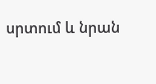սրտում և նրան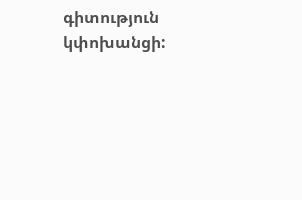գիտություն կփոխանցի: